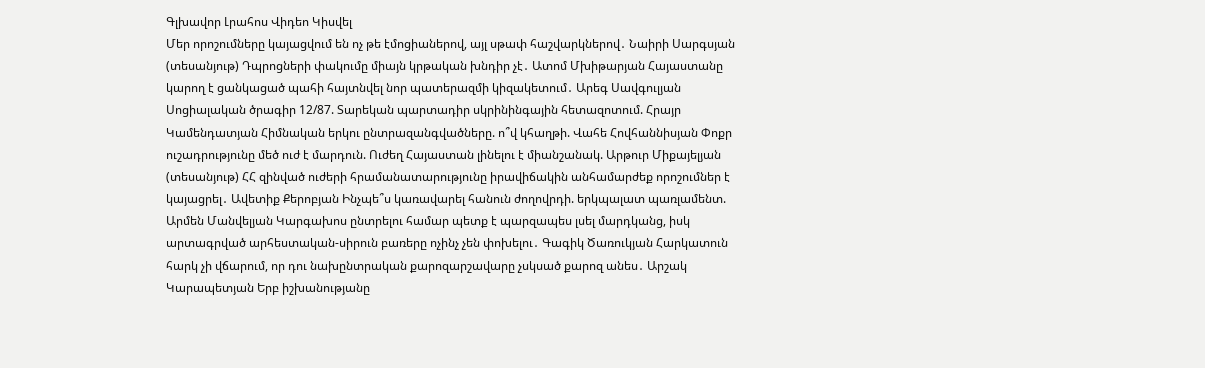Գլխավոր Լրահոս Վիդեո Կիսվել
Մեր որոշումները կայացվում են ոչ թե էմոցիաներով, այլ սթափ հաշվարկներով․ Նաիրի Սարգսյան (տեսանյութ) Դպրոցների փակումը միայն կրթական խնդիր չէ․ Ատոմ Մխիթարյան Հայաստանը կարող է ցանկացած պահի հայտնվել նոր պատերազմի կիզակետում․ Արեգ Սավգուլյան Սոցիալական ծրագիր 12/87. Տարեկան պարտադիր սկրինինգային հետազոտում. Հրայր Կամենդատյան Հիմնական երկու ընտրազանգվածները. ո՞վ կհաղթի. Վահե Հովհաննիսյան Փոքր ուշադրությունը մեծ ուժ է մարդուն. Ուժեղ Հայաստան լինելու է միանշանակ. Արթուր Միքայելյան (տեսանյութ) ՀՀ զինված ուժերի հրամանատարությունը իրավիճակին անհամարժեք որոշումներ է կայացրել․ Ավետիք Քերոբյան Ինչպե՞ս կառավարել հանուն ժողովրդի. երկպալատ պառլամենտ. Արմեն Մանվելյան Կարգախոս ընտրելու համար պետք է պարզապես լսել մարդկանց, իսկ արտագրված արհեստական-սիրուն բառերը ոչինչ չեն փոխելու․ Գագիկ Ծառուկյան Հարկատուն հարկ չի վճարում, որ դու նախընտրական քարոզարշավարը չսկսած քարոզ անես․ Արշակ Կարապետյան Երբ իշխանությանը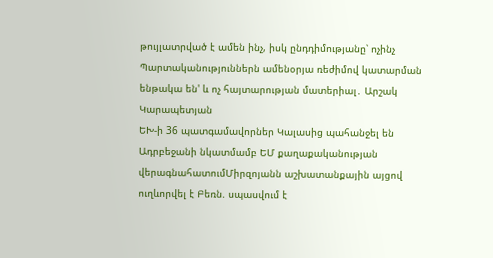թույլատրված է ամեն ինչ, իսկ ընդդիմությանը՝ ոչինչ Պարտականություններն ամենօրյա ռեժիմով կատարման ենթակա են' և ոչ հայտարության մատերիալ․ Արշակ Կարապետյան
ԵԽ-ի 36 պատգամավորներ Կալասից պահանջել են Ադրբեջանի նկատմամբ ԵՄ քաղաքականության վերագնահատումՄիրզոյանն աշխատանքային այցով ուղևորվել է Բեռն. սպասվում է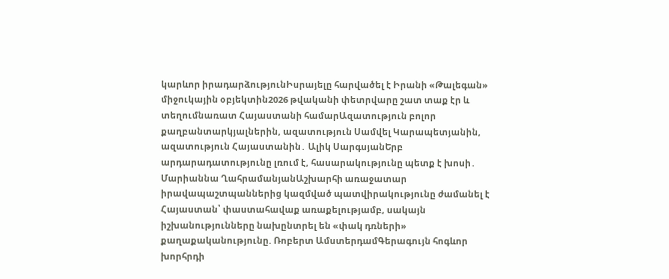կարևոր իրադարձությունԻսրայելը հարվածել է Իրանի «Թալեգան» միջուկային օբյեկտին2026 թվականի փետրվարը շատ տաք էր և տեղումնառատ Հայաստանի համարԱզատություն բոլոր քաղբանտարկյալներին, ազատություն Սամվել Կարապետյանին, ազատություն Հայաստանին․ Ալիկ ՍարգսյանԵրբ արդարադատությունը լռում է, հասարակությունը պետք է խոսի․ Մարիաննա ՂահրամանյանԱշխարհի առաջատար իրավապաշտպաններից կազմված պատվիրակությունը ժամանել է Հայաստան՝ փաստահավաք առաքելությամբ, սակայն իշխանությունները նախընտրել են «փակ դռների» քաղաքականությունը. Ռոբերտ ԱմստերդամԳերագույն հոգևոր խորհրդի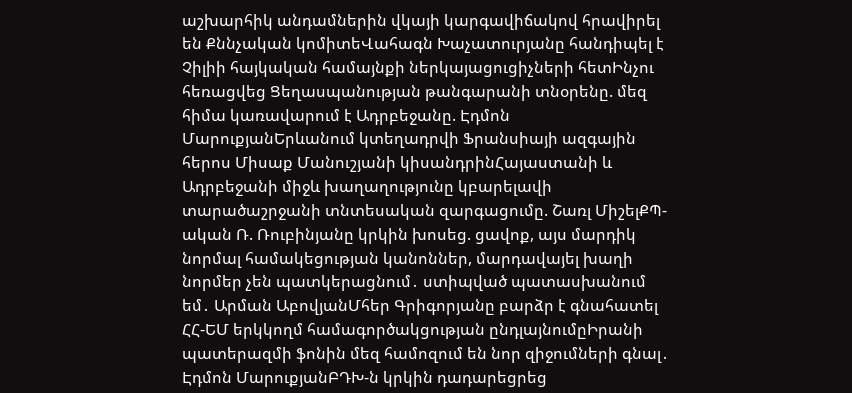աշխարհիկ անդամներին վկայի կարգավիճակով հրավիրել են Քննչական կոմիտեՎահագն Խաչատուրյանը հանդիպել է Չիլիի հայկական համայնքի ներկայացուցիչների հետԻնչու հեռացվեց Ցեղասպանության թանգարանի տնօրենը. մեզ հիմա կառավարում է Ադրբեջանը. Էդմոն ՄարուքյանԵրևանում կտեղադրվի Ֆրանսիայի ազգային հերոս Միսաք Մանուշյանի կիսանդրինՀայաստանի և Ադրբեջանի միջև խաղաղությունը կբարելավի տարածաշրջանի տնտեսական զարգացումը. Շառլ ՄիշելՔՊ-ական Ռ. Ռուբինյանը կրկին խոսեց. ցավոք, այս մարդիկ նորմալ համակեցության կանոններ, մարդավայել խաղի նորմեր չեն պատկերացնում․ ստիպված պատասխանում եմ․ Արման ԱբովյանՄհեր Գրիգորյանը բարձր է գնահատել ՀՀ-ԵՄ երկկողմ համագործակցության ընդլայնումըԻրանի պատերազմի ֆոնին մեզ համոզում են նոր զիջումների գնալ․ Էդմոն ՄարուքյանԲԴԽ-ն կրկին դադարեցրեց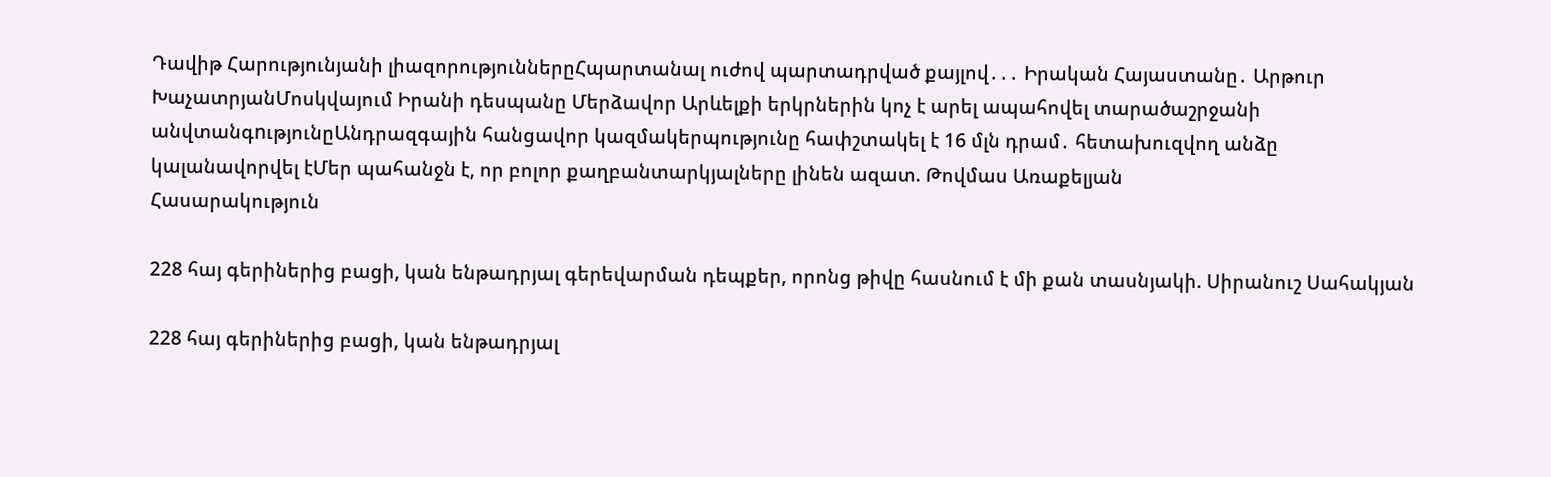Դավիթ Հարությունյանի լիազորություններըՀպարտանալ ուժով պարտադրված քայլով․․․ Իրական Հայաստանը․ Արթուր ԽաչատրյանՄոսկվայում Իրանի դեսպանը Մերձավոր Արևելքի երկրներին կոչ է արել ապահովել տարածաշրջանի անվտանգnւթյունըԱնդրազգային հանցավոր կազմակերպությունը հափշտակել է 16 մլն դրամ․ հետախուզվող անձը կալանավորվել էՄեր պահանջն է, որ բոլոր քաղբանտարկյալները լինեն ազատ. Թովմաս Առաքելյան
Հասարակություն

228 հայ գերիներից բացի, կան ենթադրյալ գերեվարման դեպքեր, որոնց թիվը հասնում է մի քան տասնյակի. Սիրանուշ Սահակյան

228 հայ գերիներից բացի, կան ենթադրյալ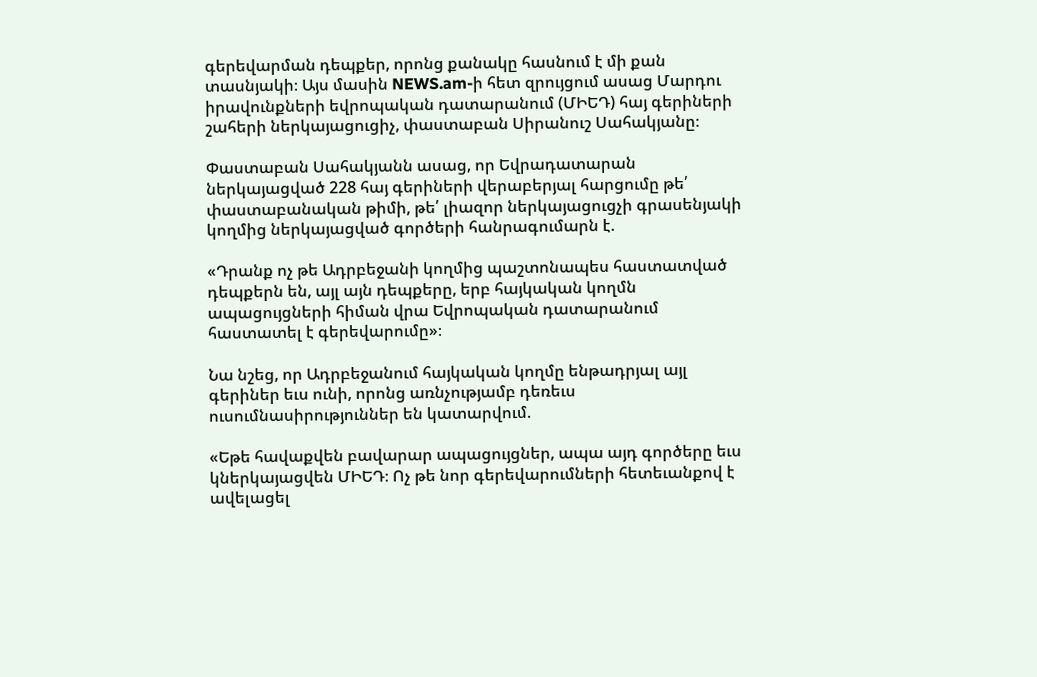գերեվարման դեպքեր, որոնց քանակը հասնում է մի քան տասնյակի։ Այս մասին NEWS.am-ի հետ զրույցում ասաց Մարդու իրավունքների եվրոպական դատարանում (ՄԻԵԴ) հայ գերիների շահերի ներկայացուցիչ, փաստաբան Սիրանուշ Սահակյանը։

Փաստաբան Սահակյանն ասաց, որ Եվրադատարան ներկայացված 228 հայ գերիների վերաբերյալ հարցումը թե՛ փաստաբանական թիմի, թե՛ լիազոր ներկայացուցչի գրասենյակի կողմից ներկայացված գործերի հանրագումարն է.

«Դրանք ոչ թե Ադրբեջանի կողմից պաշտոնապես հաստատված դեպքերն են, այլ այն դեպքերը, երբ հայկական կողմն ապացույցների հիման վրա Եվրոպական դատարանում հաստատել է գերեվարումը»։

Նա նշեց, որ Ադրբեջանում հայկական կողմը ենթադրյալ այլ գերիներ եւս ունի, որոնց առնչությամբ դեռեւս ուսումնասիրություններ են կատարվում.

«Եթե հավաքվեն բավարար ապացույցներ, ապա այդ գործերը եւս կներկայացվեն ՄԻԵԴ։ Ոչ թե նոր գերեվարումների հետեւանքով է ավելացել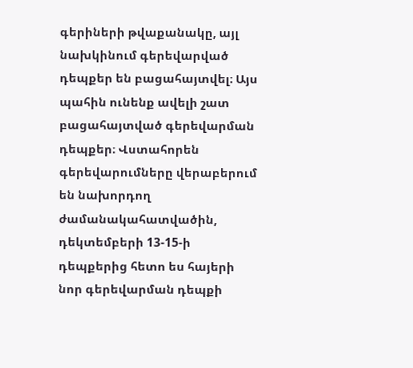գերիների թվաքանակը, այլ նախկինում գերեվարված դեպքեր են բացահայտվել։ Այս պահին ունենք ավելի շատ բացահայտված գերեվարման դեպքեր։ Վստահորեն գերեվարումները վերաբերում են նախորդող ժամանակահատվածին, դեկտեմբերի 13-15-ի դեպքերից հետո ես հայերի նոր գերեվարման դեպքի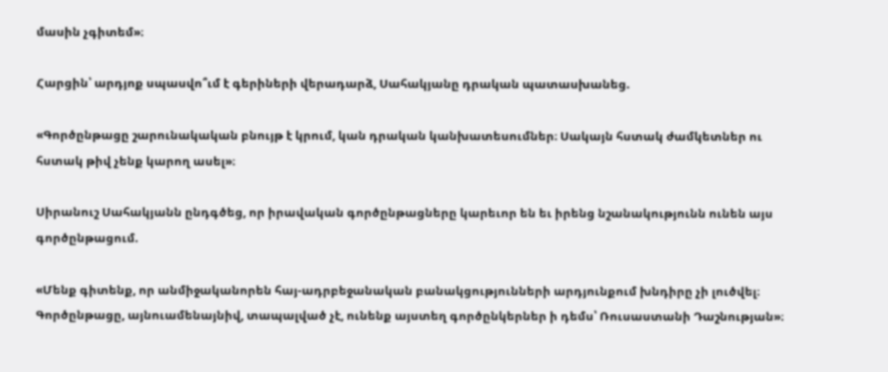մասին չգիտեմ»։

Հարցին՝ արդյոք սպասվո՞ւմ է գերիների վերադարձ, Սահակյանը դրական պատասխանեց.

«Գործընթացը շարունակական բնույթ է կրում, կան դրական կանխատեսումներ։ Սակայն հստակ ժամկետներ ու հստակ թիվ չենք կարող ասել»։

Սիրանուշ Սահակյանն ընդգծեց, որ իրավական գործընթացները կարեւոր են եւ իրենց նշանակությունն ունեն այս գործընթացում.

«Մենք գիտենք, որ անմիջականորեն հայ-ադրբեջանական բանակցությունների արդյունքում խնդիրը չի լուծվել։ Գործընթացը, այնուամենայնիվ, տապալված չէ, ունենք այստեղ գործընկերներ ի դեմս՝ Ռուսաստանի Դաշնության»։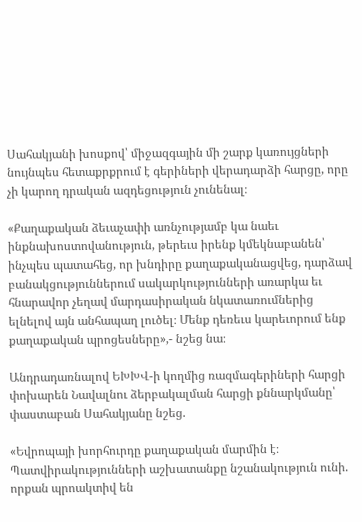Սահակյանի խոսքով՝ միջազգային մի շարք կառույցների նույնպես հետաքրքրում է գերիների վերադարձի հարցը, որը չի կարող դրական ազդեցություն չունենալ։

«Քաղաքական ձեւաչափի առնչությամբ կա նաեւ ինքնախոստովանություն, թերեւս իրենք կմեկնաբանեն՝ ինչպես պատահեց, որ խնդիրը քաղաքականացվեց, դարձավ բանակցություններում սակարկությունների առարկա եւ հնարավոր չեղավ մարդասիրական նկատառումներից ելնելով այն անհապաղ լուծել։ Մենք դեռեւս կարեւորում ենք քաղաքական պրոցեսները»,- նշեց նա։

Անդրադառնալով ԵԽԽՎ-ի կողմից ռազմագերիների հարցի փոխարեն Նավալնու ձերբակալման հարցի քննարկմանը՝ փաստաբան Սահակյանը նշեց.

«Եվրոպայի խորհուրդը քաղաքական մարմին է։ Պատվիրակությունների աշխատանքը նշանակություն ունի. որքան պրոակտիվ են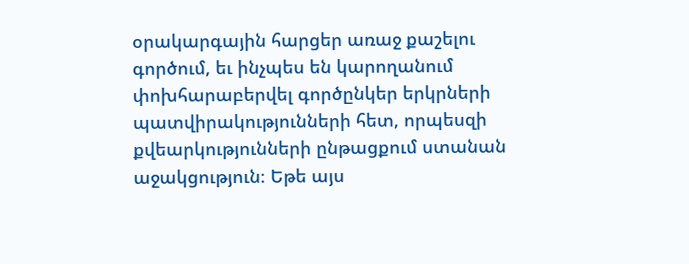օրակարգային հարցեր առաջ քաշելու գործում, եւ ինչպես են կարողանում փոխհարաբերվել գործընկեր երկրների պատվիրակությունների հետ, որպեսզի քվեարկությունների ընթացքում ստանան աջակցություն։ Եթե այս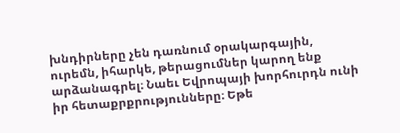խնդիրները չեն դառնում օրակարգային, ուրեմն, իհարկե, թերացումներ կարող ենք արձանագրել։ Նաեւ Եվրոպայի խորհուրդն ունի իր հետաքրքրությունները։ Եթե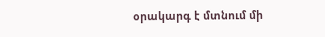օրակարգ է մտնում մի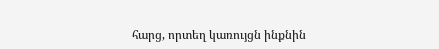հարց, որտեղ կառույցն ինքնին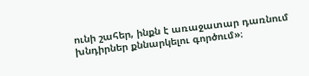ունի շահեր, ինքն է առաջատար դառնում խնդիրներ քննարկելու գործում»։